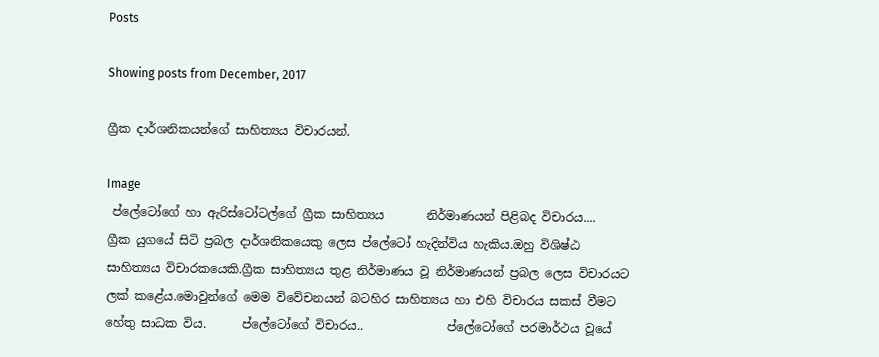Posts

Showing posts from December, 2017

ග්‍රීක දාර්ශනිකයන්ගේ සාහිත්‍යය විචාරයන්.

Image
 ප්ලේටෝගේ හා ඇරිස්ටෝටල්ගේ ග්‍රීක සාහිත්‍යය       නිර්මාණයන් පිළිබද විචාරය....          ග්‍රීක යුගයේ සිටි ප්‍රබල දාර්ශනිකයෙකු ලෙස ප්ලේටෝ හැදින්විය හැකිය.ඔහු විශිෂ්ඨ සාහිත්‍යය විචාරකයෙකි.ග්‍රීක සාහිත්‍යය තුළ නිර්මාණය වූ නිර්මාණයන් ප්‍රබල ලෙස විචාරයට ලක් කළේය.මොවුන්ගේ මෙම විවේචනයන් බටහිර සාහිත්‍යය හා එහි විචාරය සකස් වීමට හේතු සාධක විය.      ප්ලේටෝගේ විචාරය..              ප්ලේටෝගේ පරමාර්ථය වූයේ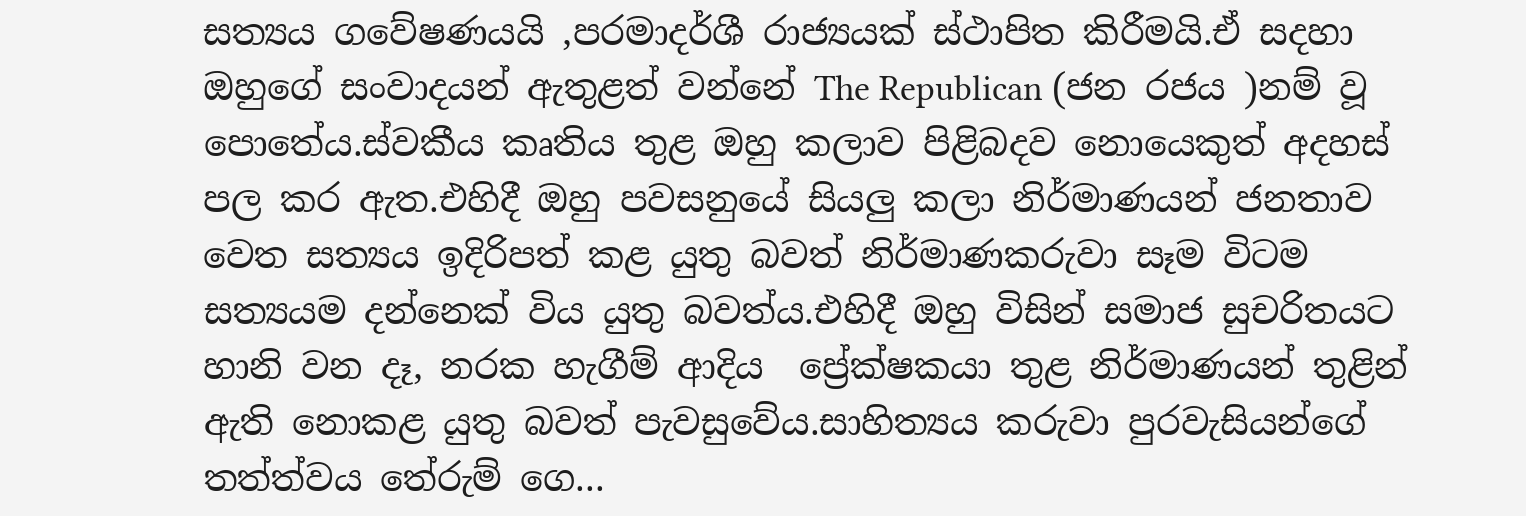සත්‍යය ගවේෂණයයි ,පරමාදර්ශී රාජ්‍යයක් ස්ථාපිත කිරීමයි.ඒ සදහා ඔහුගේ සංවාදයන් ඇතුළත් වන්නේ The Republican (ජන රජය )නම් වූ පොතේය.ස්වකීය කෘතිය තුළ ඔහු කලාව පිළිබදව නොයෙකුත් අදහස් පල කර ඇත.එහිදී ඔහු පවසනුයේ සියලු කලා නිර්මාණයන් ජනතාව වෙත සත්‍යය ඉදිරිපත් කළ යුතු බවත් නිර්මාණකරුවා සෑම විටම සත්‍යයම දන්නෙක් විය යුතු බවත්ය.එහිදී ඔහු විසින් සමාජ සුචරිතයට හානි වන දෑ, නරක හැගීම් ආදිය  ප්‍රේක්ෂකයා තුළ නිර්මාණයන් තුළින් ඇති නොකළ යුතු බවත් පැවසු‍වේය.සාහිත්‍යය කරුවා පුරවැසියන්ගේ තත්ත්වය තේරුම් ගෙ...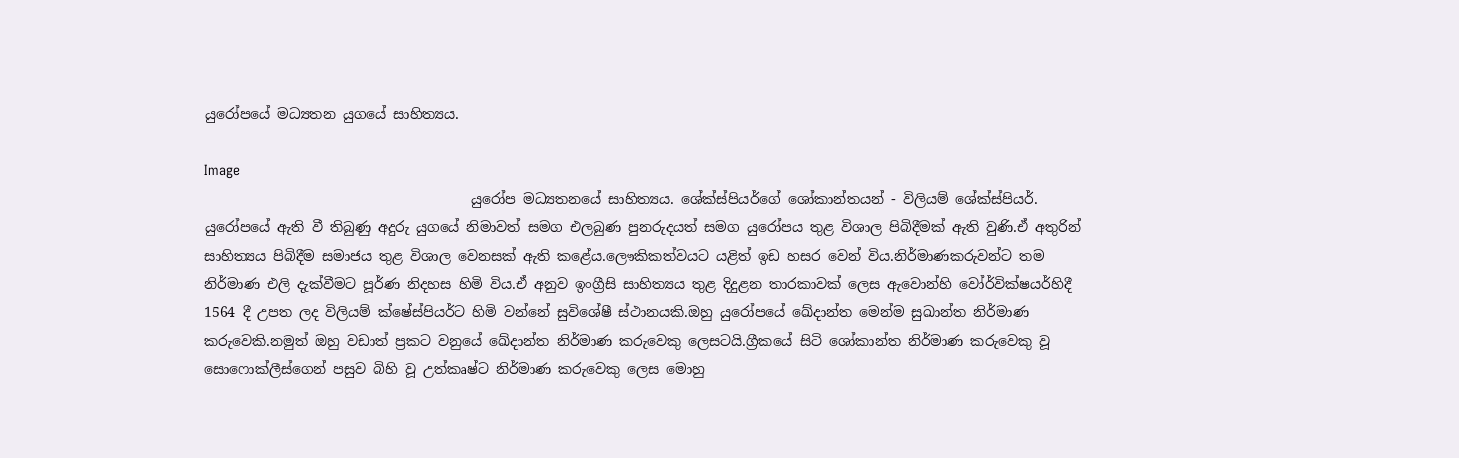යුරෝපයේ මධ්‍යතන යුගයේ සාහිත්‍යය.

Image
                                      යුරෝප මධ්‍යතනයේ සාහිත්‍යය. ශේක්ස්පියර්ගේ ශෝකාන්තයන් - විලියම් ශේක්ස්පියර්.           යුරෝපයේ ඇති වී තිබුණු අදුරු යුගයේ නිමාවත් සමග එලබුණ පුනරුදයත් සමග යුරෝපය තුළ විශාල පිබිදීමක් ඇති වුණි.ඒ අතුරින් සාහිත්‍යය පිබිදීම සමාජය තුළ විශාල වෙනසක් ඇති කළේය.ලෞකිකත්වයට යළිත් ඉඩ හසර වෙන් විය.නිර්මාණකරුවන්ට තම නිර්මාණ එලි දැක්වීමට පූර්ණ නිදහස හිමි විය.ඒ අනුව ඉංග්‍රීසි සාහිත්‍යය තුළ දිදුළන තාරකාවක් ලෙස ඇවොන්හි වෝර්වික්ෂයර්හිදී 1564 දී උපත ලද විලියම් ක්ෂේස්පියර්ට හිමි වන්නේ සුවිශේෂී ස්ථානයකි.ඔහු යුරෝපයේ ඛේදාන්ත මෙන්ම සුඛාන්ත නිර්මාණ කරුවෙකි.නමුත් ඔහු වඩාත් ප්‍රකට වනුයේ ඛේදාන්ත නිර්මාණ කරුවෙකු ලෙසටයි.ග්‍රීකයේ සිටි ශෝකාන්ත නිර්මාණ කරුවෙකු වූ සොෆොක්ලීස්ගෙන් පසුව බිහි වූ උත්කෘෂ්ට නිර්මාණ කරුවෙකු ලෙස මොහු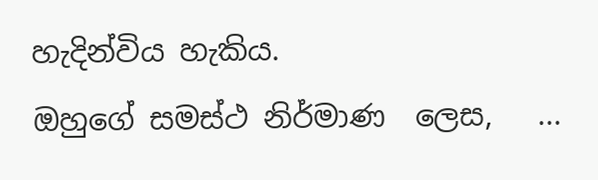හැදින්විය හැකිය.                       ඔහුගේ සමස්ථ නිර්මාණ  ලෙස,   ...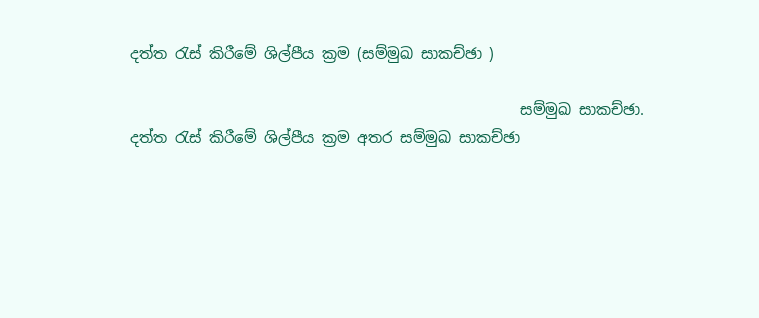දත්ත රැස් කිරීමේ ශිල්පීය ක්‍රම (සම්මුඛ සාකච්ඡා )

                                                    සම්මුඛ සාකච්ඡා. දත්ත රැස් කිරීමේ ශිල්පීය ක්‍රම අතර සම්මුඛ සාකච්ඡා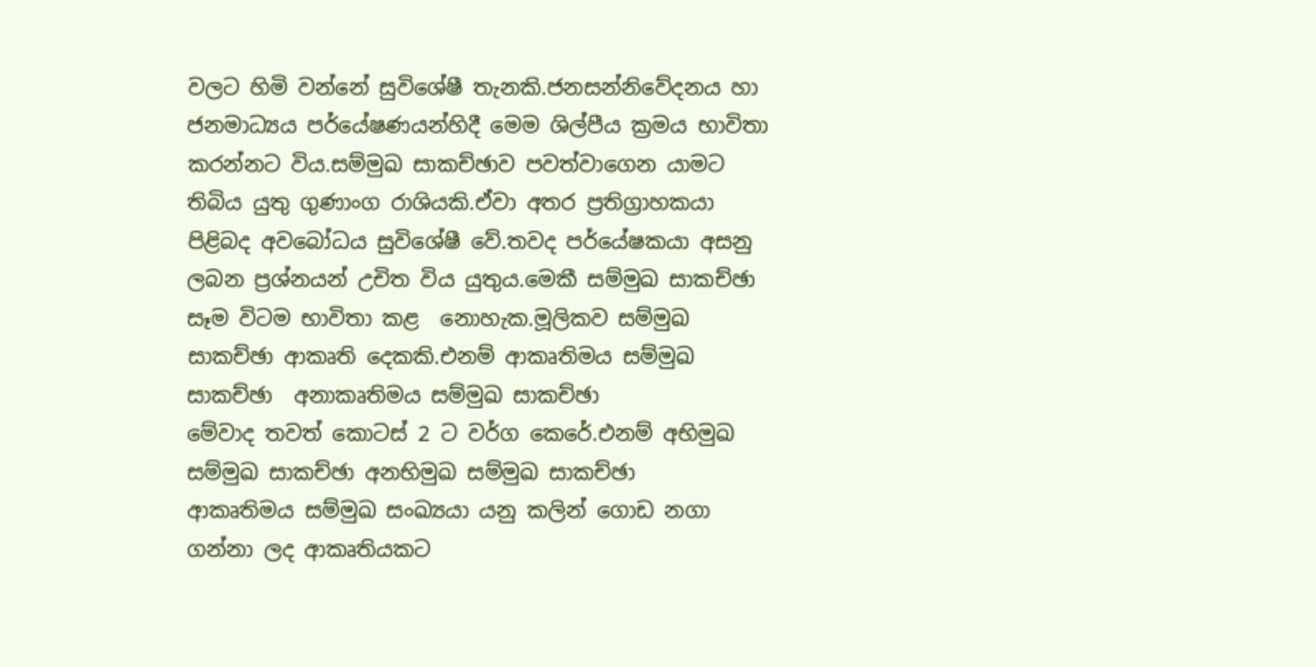වලට හිමි වන්නේ සුවිශේෂී තැනකි.ජනසන්නිවේදනය හා ජනමාධ්‍යය පර්යේෂණයන්හිදී මෙම ශිල්පීය ක්‍රමය භාවිතා කරන්නට විය.සම්මුඛ සාකච්ඡාව පවත්වාගෙන යාමට තිබිය යුතු ගුණාංග රාශියකි.ඒවා අතර ප්‍රතිග්‍රාහකයා පිළිබද අවබෝධය සුවිශේෂී වේ.තවද පර්යේෂකයා අසනු ලබන ප්‍රශ්නයන් උචිත විය යුතුය.මෙකී සම්මුඛ සාකච්ඡා සෑම විටම භාවිතා කළ  නොහැක.මූලිකව සම්මුඛ සාකච්ඡා ආකෘති දෙකකි.එනම් ආකෘතිමය සම්මුඛ සාකච්ඡා  අනාකෘතිමය සම්මුඛ සාකච්ඡා                                  මේවාද තවත් කොටස් 2 ට වර්ග කෙරේ.එනම් අභිමුඛ සම්මුඛ සාකච්ඡා අනභිමුඛ සම්මුඛ සාකච්ඡා          ආකෘතිමය සම්මුඛ සංඛ්‍යයා යනු කලින් ගොඩ නගා ගන්නා ලද ආකෘතියකට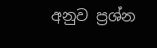අනුව ප්‍රශ්න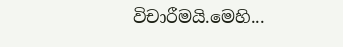විචාරීමයි.මෙහි...